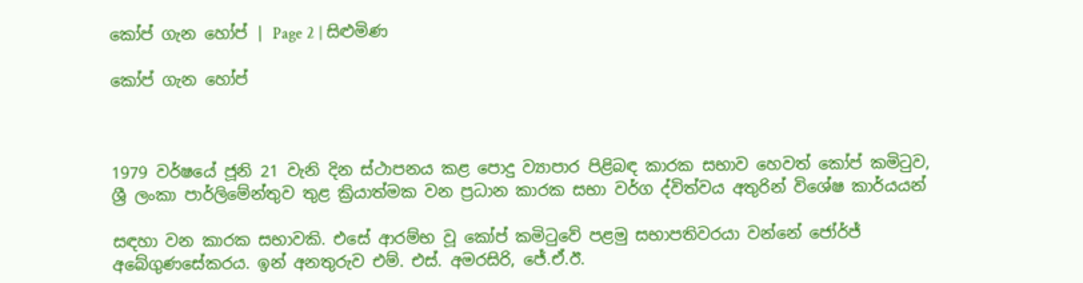කෝප් ගැන හෝප් | Page 2 | සිළුමිණ

කෝප් ගැන හෝප්



1979 වර්ෂයේ ජූනි 21 වැනි දින ස්ථාපනය කළ පොදු ව්‍යාපාර පිළිබඳ කාරක සභාව හෙවත් කෝප් කමිටුව, ශ්‍රී ලංකා පාර්ලිමේන්තුව තුළ ක්‍රියාත්මක වන ප්‍රධාන කාරක සභා වර්ග ද්විත්වය අතුරින් විශේෂ කාර්යයන්

සඳහා වන කාරක සභාවකි. එසේ ආරම්භ වූ කෝප් කමිටුවේ පළමු සභාපතිවරයා වන්නේ ජෝර්ජ් අබේගුණසේකරය. ඉන් අනතුරුව එම්. එස්. අමරසිරි, ජේ.ඒ.ඊ.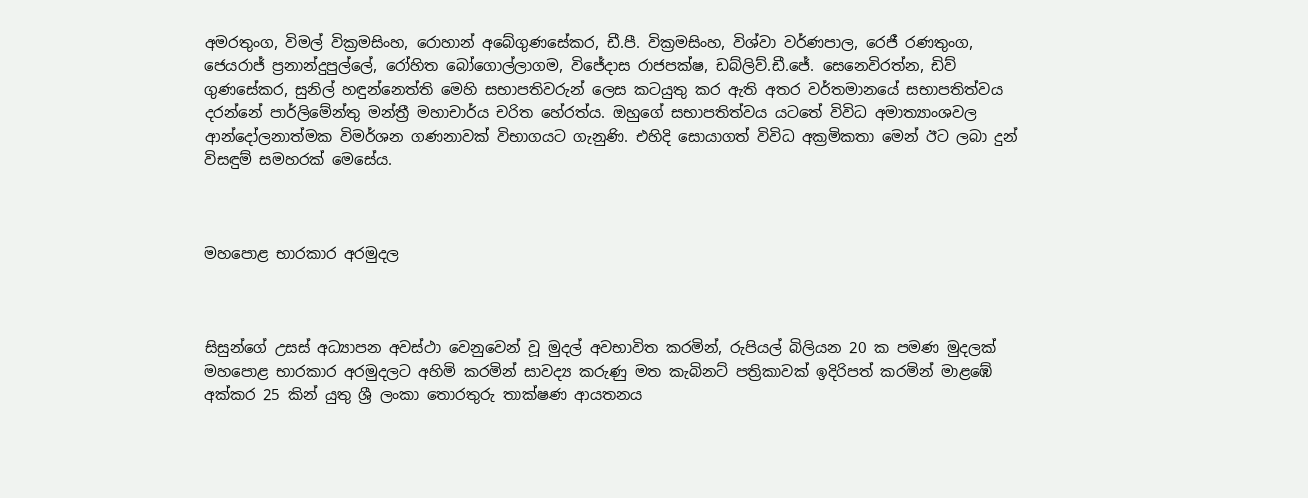අමරතුංග, විමල් වික්‍රමසිංහ, රොහාන් අබේගුණසේකර, ඩී.පී. වික්‍රමසිංහ, විශ්වා වර්ණපාල, රෙජී රණතුංග, ජෙයරාජ් ප්‍රනාන්දුපුල්ලේ, රෝහිත බෝගොල්ලාගම, විජේදාස රාජපක්ෂ, ඩබ්ලිව්.ඩී.ජේ. සෙනෙවිරත්න, ඩිව් ගුණසේකර, සුනිල් හඳුන්නෙත්ති මෙහි සභාපතිවරුන් ලෙස කටයුතු කර ඇති අතර වර්තමානයේ සභාපතිත්වය දරන්නේ පාර්ලිමේන්තු මන්ත්‍රී මහාචාර්ය චරිත හේරත්ය. ඔහුගේ සභාපතිත්වය යටතේ විවිධ අමාත්‍යාංශවල ආන්දෝලනාත්මක විමර්ශන ගණනාවක් විභාගයට ගැනුණි. එහිදි සොයාගත් විවිධ අක්‍රමිකතා මෙන් ඊට ලබා දුන් විසඳුම් සමහරක් මෙසේය.



මහපොළ භාරකාර අරමුදල



සිසුන්ගේ උසස් අධ්‍යාපන අවස්ථා වෙනුවෙන් වූ මුදල් අවභාවිත කරමින්, රුපියල් බිලියන 20 ක පමණ මුදලක් මහපොළ භාරකාර අරමුදලට අහිමි කරමින් සාවද්‍ය කරුණු මත කැබිනට් පත්‍රිකාවක් ඉදිරිපත් කරමින් මාළඹේ අක්කර 25 කින් යුතු ශ්‍රී ලංකා තොරතුරු තාක්ෂණ ආයතනය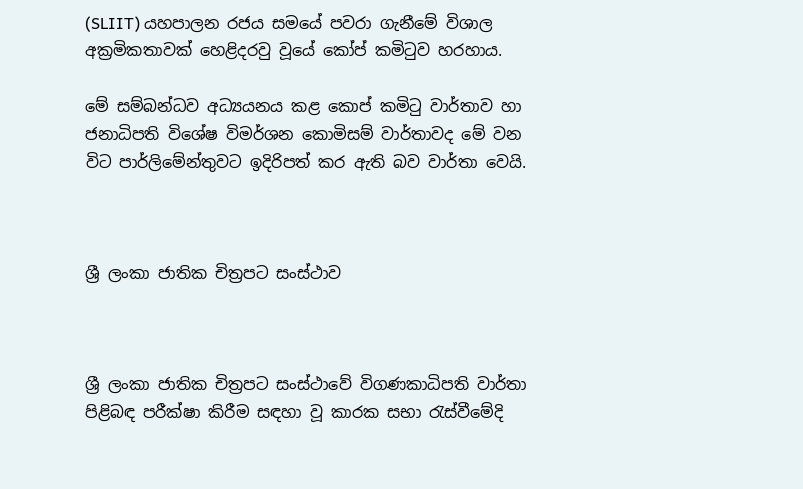(SLIIT) යහපාලන රජය සමයේ පවරා ගැනීමේ විශාල අක්‍රමිකතාවක් හෙළිදරවු වූයේ කෝප් කමිටුව හරහාය.

මේ සම්බන්ධව අධ්‍යයනය කළ කොප් කමිටු වාර්තාව හා ජනාධිපති විශේෂ විමර්ශන කොමිසම් වාර්තාවද මේ වන විට පාර්ලිමේන්තුවට ඉදිරිපත් කර ඇති බව වාර්තා වෙයි.



ශ්‍රී ලංකා ජාතික චිත්‍රපට සංස්ථාව



ශ්‍රී ලංකා ජාතික චිත්‍රපට සංස්ථාවේ විගණකාධිපති වාර්තා පිළිබඳ පරීක්ෂා කිරීම සඳහා වූ කාරක සභා රැස්වීමේදි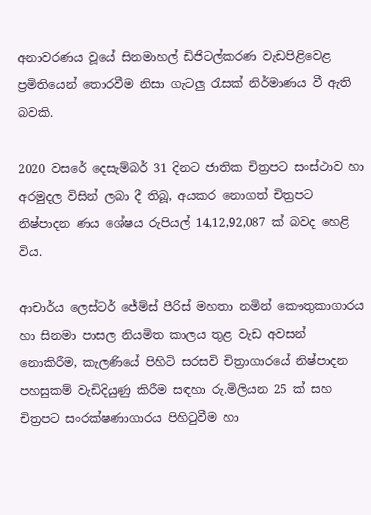අනාවරණය වූයේ සිනමාහල් ඩිජිටල්කරණ වැඩපිළිවෙළ ප්‍රමිතියෙන් තොරවීම නිසා ගැටලු රැසක් නිර්මාණය වී ඇති බවකි.

2020 වසරේ දෙසැම්බර් 31 දිනට ජාතික චිත්‍රපට සංස්ථාව හා අරමුදල විසින් ලබා දී තිබූ, අයකර නොගත් චිත්‍රපට නිෂ්පාදන ණය ශේෂය රුපියල් 14,12,92,087 ක් බවද හෙළි විය.

ආචාර්ය ලෙස්ටර් ජේම්ස් පීරිස් මහතා නමින් කෞතුකාගාරය හා සිනමා පාසල නියමිත කාලය තුළ වැඩ අවසන් නොකිරීම, කැලණියේ පිහිටි සරසවි චිත්‍රාගාරයේ නිෂ්පාදන පහසුකම් වැඩිදියුණු කිරීම සඳහා රු.මිලියන 25 ක් සහ චිත්‍රපට සං‍රක්ෂණාගාරය පිහිටුවීම හා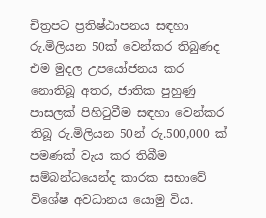චිත්‍රපට ප්‍රතිෂ්ඨාපනය සඳහා රු.මිලියන 50ක් වෙන්කර තිබුණද එම මුදල උපයෝජනය කර නොතිබූ අතර, ජාතික පුහුණු පාසලක් පිහිටුවීම සඳහා වෙන්කර තිබූ රු.මිලියන 50න් රු.500,000 ක් පමණක් වැය කර තිබීම සම්බන්ධයෙන්ද කාරක සභාවේ විශේෂ අවධානය යොමු විය.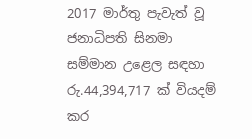2017 මාර්තු පැවැත් වූ ජනාධිපති සිනමා සම්මාන උළෙල සඳහා රු.44,394,717 ක් වියදම් කර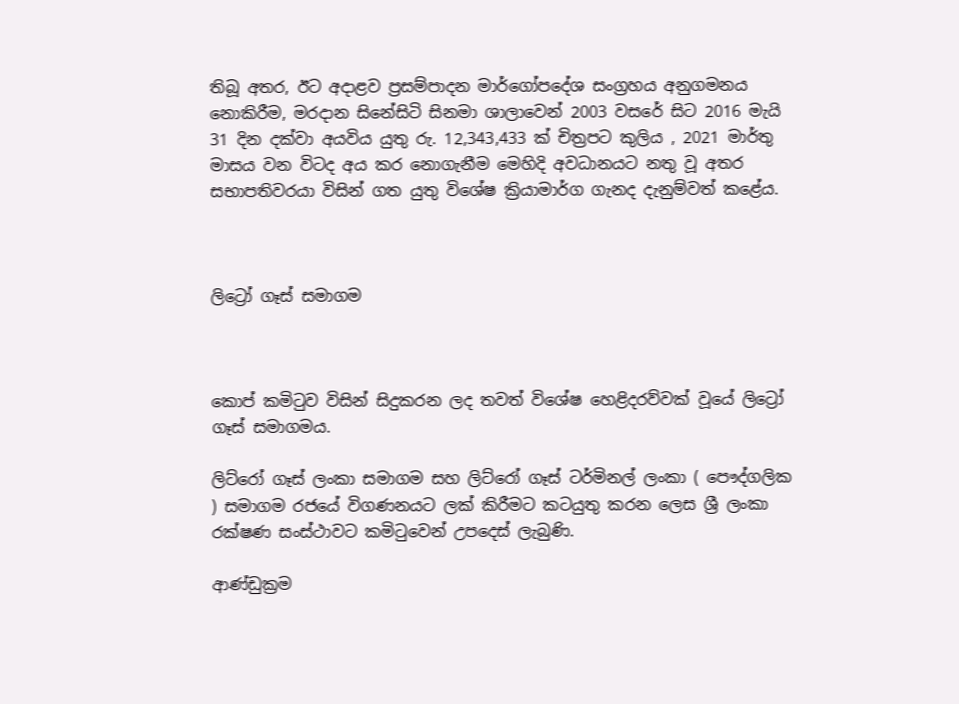තිබූ අතර, ඊට අදාළව ප්‍රසම්පාදන මාර්ගෝපදේශ සංග්‍රහය අනුගමනය නොකිරීම, මරදාන සිනේසිටි සිනමා ශාලාවෙන් 2003 වසරේ සිට 2016 මැයි 31 දින දක්වා අයවිය යුතු රු. 12,343,433 ක් චිත්‍රපට කුලිය , 2021 මාර්තු මාසය වන විටද අය කර නොගැනීම මෙහිදි අවධානයට නතු වූ අතර සභාපතිවරයා විසින් ගත යුතු විශේෂ ක්‍රියාමාර්ග ගැනද දැනුම්වත් කළේය.



ලිට්‍රෝ ගෑස් සමාගම



කොප් කමිටුව විසින් සිදුකරන ලද තවත් විශේෂ හෙළිදරව්වක් වූයේ ලිට්‍රෝ ගෑස් සමාගමය.

ලිට්රෝ ගෑස් ලංකා සමාගම සහ ලිට්රෝ ගෑස් ටර්මිනල් ලංකා ( පෞද්ගලික ) සමාගම රජයේ විගණනයට ලක් කිරීමට කටයුතු කරන ලෙස ශ්‍රී ලංකා රක්ෂණ සංස්ථාවට කමිටුවෙන් උපදෙස් ලැබුණි.

ආණ්ඩුක්‍රම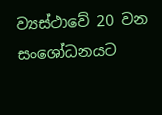ව්‍යස්ථාවේ 20 වන සංශෝධනයට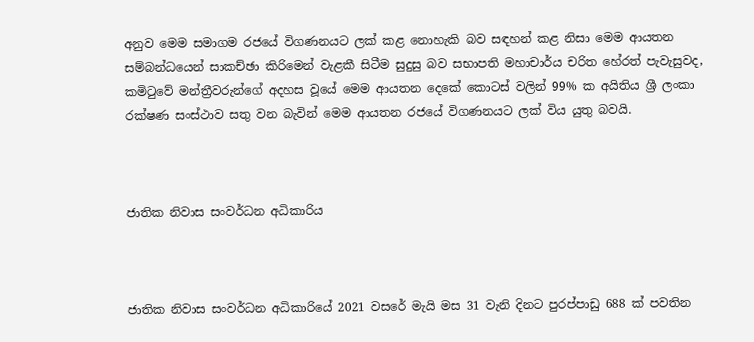අනුව මෙම සමාගම රජයේ විගණනයට ලක් කළ නොහැකි බව සඳහන් කළ නිසා මෙම ආයතන සම්බන්ධයෙන් සාකච්ඡා කිරිමෙන් වැළකී සිටීම සුදුසු බව සභාපති මහාචාර්ය චරිත හේරත් පැවැසුවද, කමිටුවේ මන්ත්‍රීවරුන්ගේ අදහස වූයේ මෙම ආයතන දෙකේ කොටස් වලින් 99% ක අයිතිය ශ්‍රී ලංකා රක්ෂණ සංස්ථාව සතු වන බැවින් මෙම ආයතන රජයේ විගණනයට ලක් විය යුතු බවයි.



ජාතික නිවාස සංවර්ධන අධිකාරිය



ජාතික නිවාස සංවර්ධන අධිකාරියේ 2021 වසරේ මැයි මස 31 වැනි දිනට පුරප්පාඩු 688 ක් පවතින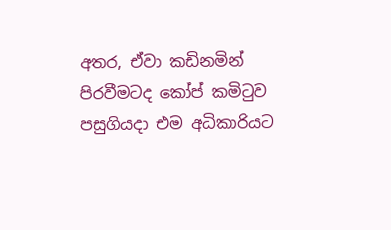අතර, ඒවා කඩිනමින් පිරවීමටද කෝප් කමිටුව පසුගියදා එම අධිකාරියට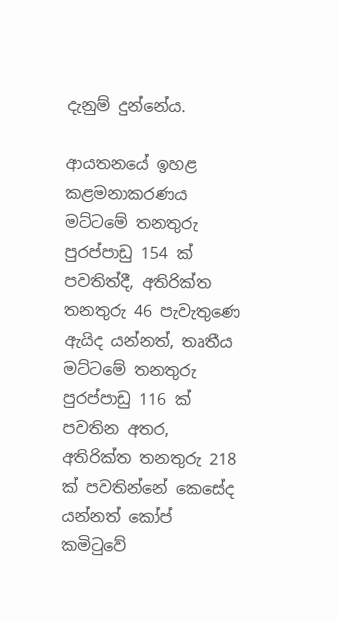දැනුම් දුන්නේය.

ආයතනයේ ඉහළ කළමනාකරණය මට්ටමේ තනතුරු පුරප්පාඩු 154 ක් පවතිත්දී, අතිරික්ත තනතුරු 46 පැවැතුණෙ ඇයිද යන්නත්, තෘතීය මට්ටමේ තනතුරු පුරප්පාඩු 116 ක් පවතින අතර, අතිරික්ත තනතුරු 218 ක් පවතින්නේ කෙසේද යන්නත් කෝප් කමිටුවේ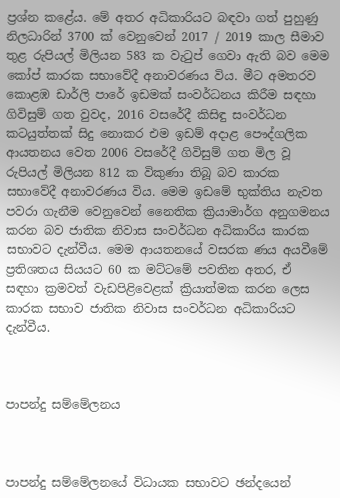ප්‍රශ්න කළේය. මේ අතර අධිකාරියට බඳවා ගත් පුහුණු නිලධාරින් 3700 ක් වෙනුවෙන් 2017 / 2019 කාල සීමාව තුළ රුපියල් මිලියන 583 ක වැටුප් ගෙවා ඇති බව මෙම කෝප් කාරක සභාවේදී අනාවරණය විය. මීට අමතරව කොළඹ ඩාර්ලි පාරේ ඉඩමක් සංවර්ධනය කිරීම සඳහා ගිවිසුම් ගත වුවද, 2016 වසරේදී කිසිඳු සංවර්ධන කටයුත්තක් සිදු නොකර එම ඉඩම් අදාළ පෞද්ගලික ආයතනය වෙත 2006 වසරේදී ගිවිසුම් ගත මිල වූ රුපියල් මිලියන 812 ක විකුණා තිබූ බව කාරක සභාවේදී අනාවරණය විය. මෙම ඉඩමේ භුක්තිය නැවත පවරා ගැනීම වෙනුවෙන් නෛතික ක්‍රියාමාර්ග අනුගමනය කරන බව ජාතික නිවාස සංවර්ධන අධිකාරිය කාරක සභාවට දැන්වීය. මෙම ආයතනයේ වසරක ණය අයවීමේ ප්‍රතිශතය සියයට 60 ක මට්ටමේ පවතින අතර, ඒ සඳහා ක්‍රමවත් වැඩපිළිවෙළක් ක්‍රියාත්මක කරන ලෙස කාරක සභාව ජාතික නිවාස සංවර්ධන අධිකාරියට දැන්වීය.



පාපන්දු සම්මේලනය



පාපන්දු සම්මේලනයේ විධායක සභාවට ඡන්දයෙන්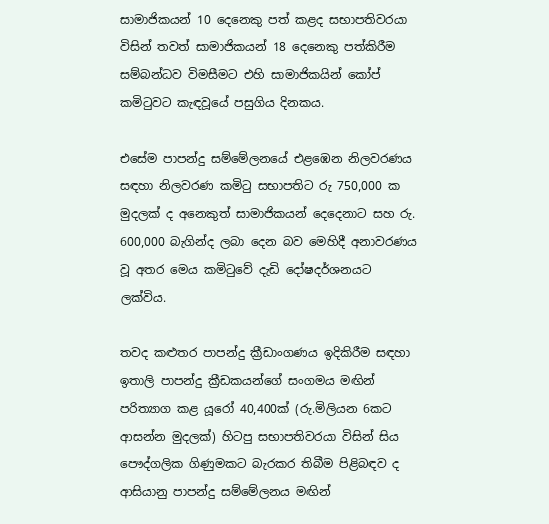සාමාජිකයන් 10 දෙනෙකු පත් කළද සභාපතිවරයා විසින් තවත් සාමාජිකයන් 18 දෙනෙකු පත්කිරීම සම්බන්ධව විමසීමට එහි සාමාජිකයින් කෝප් කමිටුවට කැඳවූයේ පසුගිය දිනකය.

එසේම පාපන්දු සම්මේලනයේ එළඹෙන නිලවරණය සඳහා නිලවරණ කමිටු සභාපතිට රු 750,000 ක මුදලක් ද අනෙකුත් සාමාජිකයන් දෙදෙනාට සහ රු. 600,000 බැගින්ද ලබා දෙන බව මෙහිදී අනාවරණය වූ අතර මෙය කමිටුවේ දැඩි දෝෂදර්ශනයට ලක්විය.

තවද කළුතර පාපන්දු ක්‍රීඩාංගණය ඉදිකිරීම සඳහා ඉතාලි පාපන්දු ක්‍රීඩකයන්ගේ සංගමය මඟින් පරිත්‍යාග කළ යූරෝ 40,400ක් (රු.මිලියන 6කට ආසන්න මුදලක්) හිටපු සභාපතිවරයා විසින් සිය පෞද්ගලික ගිණුමකට බැරකර තිබීම පිළිබඳව ද ආසියානු පාපන්දු සම්මේලනය මඟින්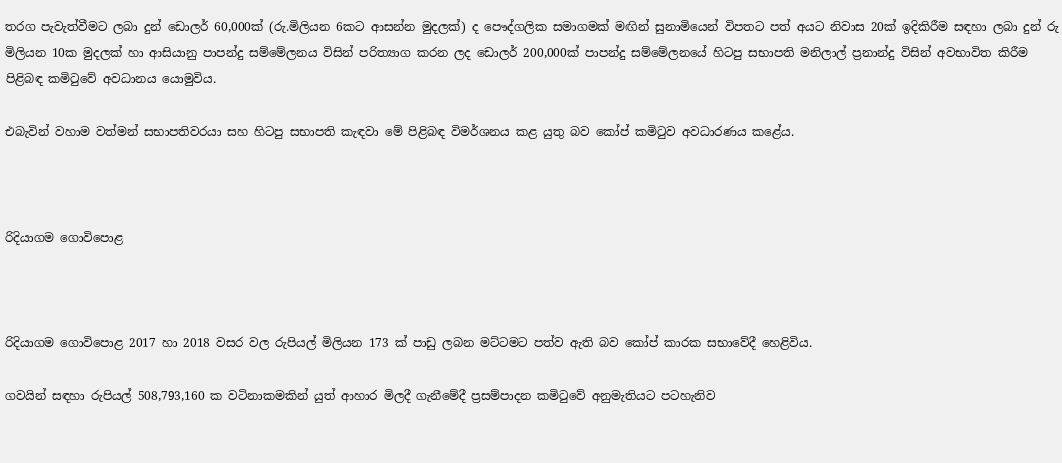තරග පැවැත්වීමට ලබා දුන් ඩොලර් 60,000ක් (රු.මිලියන 6කට ආසන්න මුදලක්) ද පෞද්ගලික සමාගමක් මඟින් සුනාමියෙන් විපතට පත් අයට නිවාස 20ක් ඉදිකිරීම සඳහා ලබා දුන් රු මිලියන 10ක මුදලක් හා ආසියානු පාපන්දු සම්මේලනය විසින් පරිත්‍යාග කරන ලද ඩොලර් 200,000ක් පාපන්දු සම්මේලනයේ හිටපු සභාපති මනිලාල් ප්‍රනාන්දු විසින් අවභාවිත කිරීම පිළිබඳ කමිටුවේ අවධානය යොමුවිය.

එබැවින් වහාම වත්මන් සභාපතිවරයා සහ හිටපු සභාපති කැඳවා මේ පිළිබඳ විමර්ශනය කළ යුතු බව කෝප් කමිටුව අවධාරණය කළේය.



රිදියාගම ගොවිපොළ



රිදියාගම ගොවිපොළ 2017 හා 2018 වසර වල රුපියල් මිලියන 173 ක් පාඩු ලබන මට්ටමට පත්ව ඇති බව කෝප් කාරක සභාවේදී හෙළිවිය.

ගවයින් සඳහා රුපියල් 508,793,160 ක වටිනාකමකින් යුත් ආහාර මිලදී ගැනීමේදී ප්‍රසම්පාදන කමිටුවේ අනුමැතියට පටහැනිව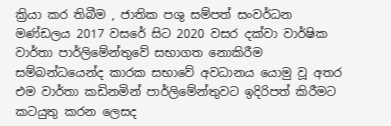ක්‍රියා කර තිබීම , ජාතික පශු සම්පත් සංවර්ධන මණ්ඩලය 2017 වසරේ සිට 2020 වසර දක්වා වාර්ෂික වාර්තා පාර්ලිමේන්තුවේ සභාගත නොකිරීම සම්බන්ධයෙන්ද කාරක සභාවේ අවධානය යොමු වූ අතර එම වාර්තා කඩිනමින් පාර්ලිමේන්තුවට ඉදිරිපත් කිරීමට කටයුතු කරන ලෙසද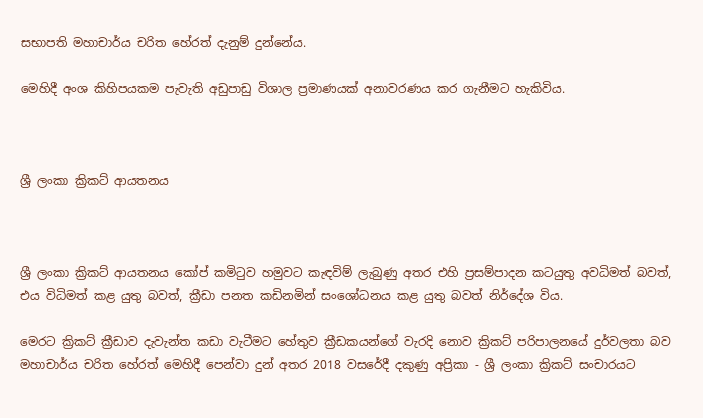සභාපති මහාචාර්ය චරිත හේරත් දැනුම් දුන්නේය.

මෙහිදී අංශ කිහිපයකම පැවැති අඩුපාඩු විශාල ප්‍රමාණයක් අනාවරණය කර ගැනීමට හැකිවිය.



ශ්‍රී ලංකා ක්‍රිකට් ආයතනය



ශ්‍රී ලංකා ක්‍රිකට් ආයතනය කෝප් කමිටුව හමුවට කැඳවිම් ලැබුණු අතර එහි ප්‍රසම්පාදන කටයුතු අවධිමත් බවත්, එය විධිමත් කළ යුතු බවත්, ක්‍රීඩා පනත කඩිනමින් සංශෝධනය කළ යුතු බවත් නිර්දේශ විය.

මෙරට ක්‍රිකට් ක්‍රීඩාව දැවැන්ත කඩා වැටීමට හේතුව ක්‍රීඩකයන්ගේ වැරදි නොව ක්‍රිකට් පරිපාලනයේ දුර්වලතා බව මහාචාර්ය චරිත හේරත් මෙහිදී පෙන්වා දුන් අතර 2018 වසරේදී දකුණු අප්‍රිකා - ශ්‍රී ලංකා ක්‍රිකට් සංචාරයට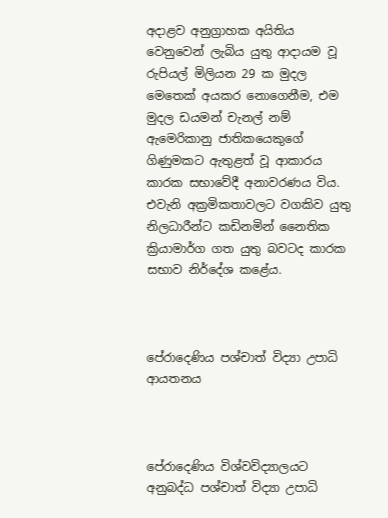අදාළව අනුග්‍රාහක අයිතිය වෙනුවෙන් ලැබිය යුතු ආදායම වූ රුපියල් මිලියන 29 ක මුදල මෙතෙක් අයකර නොගෙනීම, එම මුදල ඩයමන් චැනල් නම් ඇමෙරිකානු ජාතිකයෙකුගේ ගිණුමකට ඇතුළත් වූ ආකාරය කාරක සභාවේදී අනාවරණය විය. එවැනි අක්‍රමිකතාවලට වගකිව යුතු නිලධාරීන්ට කඩිනමින් නෛතික ක්‍රියාමාර්ග ගත යුතු බවටද කාරක සභාව නිර්දේශ කළේය.



පේරාදෙණිය පශ්චාත් විද්‍යා උපාධි ආයතනය



පේරාදෙණිය විශ්වවිද්‍යාලයට අනුබද්ධ පශ්චාත් විද්‍යා උපාධි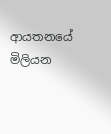ආයතනයේ මිලියන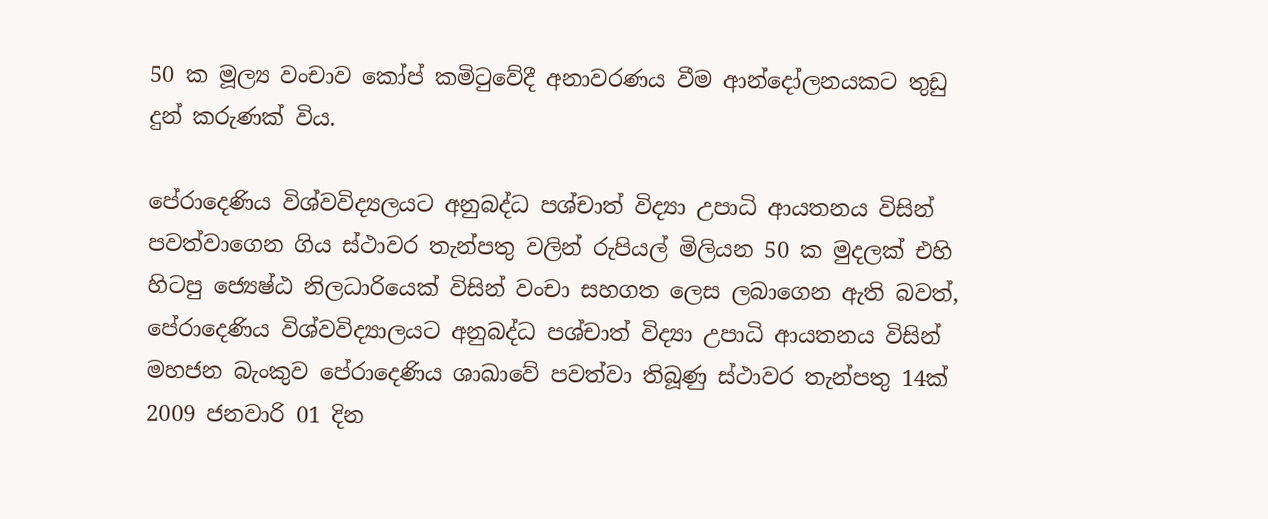50 ක මූල්‍ය වංචාව කෝප් කමිටුවේදී අනාවරණය වීම ආන්දෝලනයකට තුඩු දුන් කරුණක් විය.

පේරාදෙණිය විශ්වවිද්‍යලයට අනුබද්ධ පශ්චාත් විද්‍යා උපාධි ආයතනය විසින් පවත්වාගෙන ගිය ස්ථාවර තැන්පතු වලින් රුපියල් මිලියන 50 ක මුදලක් එහි හිටපු ජ්‍යෙෂ්ඨ නිලධාරියෙක් විසින් වංචා සහගත ලෙස ලබාගෙන ඇති බවත්, පේරාදෙණිය විශ්වවිද්‍යාලයට අනුබද්ධ පශ්චාත් විද්‍යා උපාධි ආයතනය විසින් මහජන බැංකුව පේරාදෙණිය ශාඛාවේ පවත්වා තිබූණු ස්ථාවර තැන්පතු 14ක් 2009 ජනවාරි 01 දින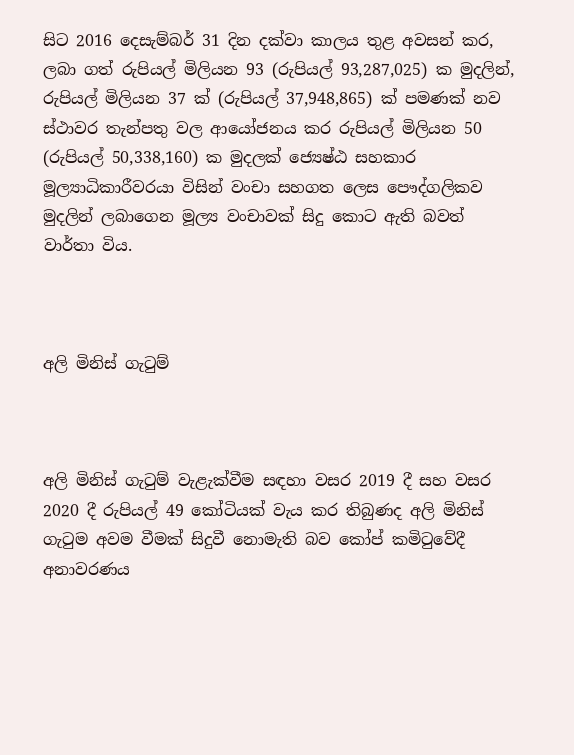සිට 2016 දෙසැම්බර් 31 දින දක්වා කාලය තුළ අවසන් කර, ලබා ගත් රුපියල් මිලියන 93 (රුපියල් 93,287,025) ක මුදලින්, රුපියල් මිලියන 37 ක් (රුපියල් 37,948,865) ක් පමණක් නව ස්ථාවර තැන්පතු වල ආයෝජනය කර රුපියල් මිලියන 50 (රුපියල් 50,338,160) ක මුදලක් ජ්‍යෙෂ්ඨ සහකාර මූල්‍යාධිකාරීවරයා විසින් වංචා සහගත ලෙස පෞද්ගලිකව මුදලින් ලබාගෙන මූල්‍ය වංචාවක් සිදු කොට ඇති බවත් වාර්තා විය.



අලි මිනිස් ගැටුම්



අලි මිනිස් ගැටුම් වැළැක්වීම සඳහා වසර 2019 දී සහ වසර 2020 දී රුපියල් 49 කෝටියක් වැය කර තිබුණද අලි මිනිස් ගැටුම අවම වීමක් සිදුවී නොමැති බව කෝප් කමිටුවේදී අනාවරණය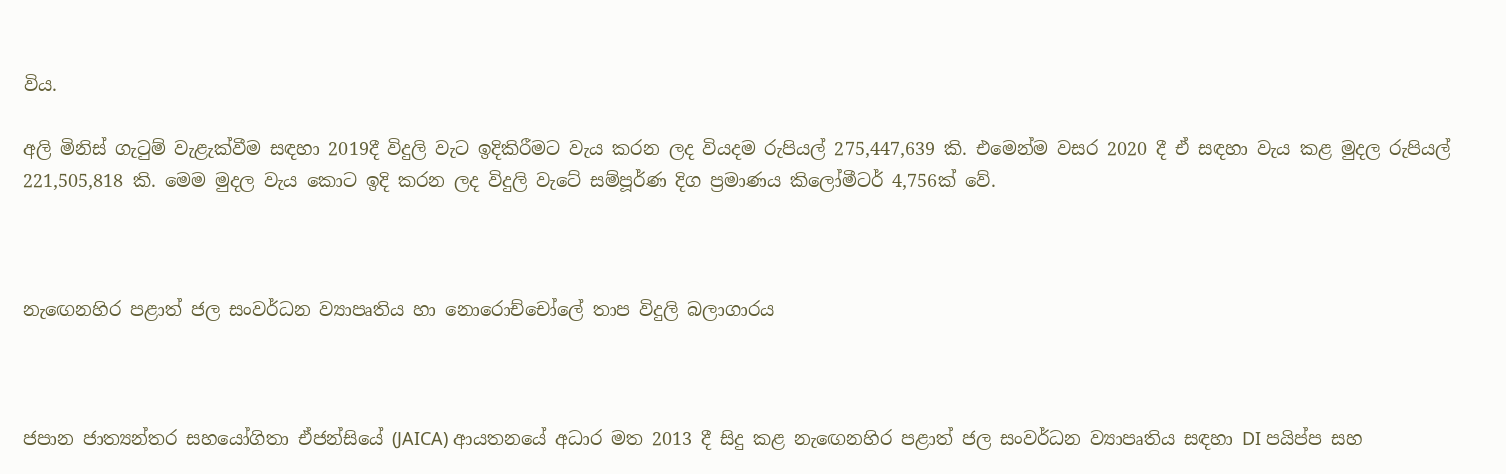විය.

අලි මිනිස් ගැටුම් වැළැක්වීම සඳහා 2019දී විදුලි වැට ඉදිකිරීමට වැය කරන ලද වියදම රුපියල් 275,447,639 කි. එමෙන්ම වසර 2020 දී ඒ සඳහා වැය කළ මුදල රුපියල් 221,505,818 කි. මෙම මුදල වැය කොට ඉදි කරන ලද විදුලි වැටේ සම්පූර්ණ දිග ප්‍රමාණය කිලෝමීටර් 4,756ක් වේ.



නැඟෙනහිර පළාත් ජල සංවර්ධන ව්‍යාපෘතිය හා නොරොච්චෝලේ තාප විදුලි බලාගාරය



ජපාන ජාත්‍යන්තර සහයෝගිතා ඒජන්සියේ (JAICA) ආයතනයේ අධාර මත 2013 දී සිදු කළ නැඟෙනහිර පළාත් ජල සංවර්ධන ව්‍යාපෘතිය සඳහා DI පයිප්ප සහ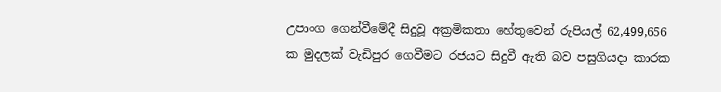උපාංග ‍ගෙන්වීමේදී සිදුවූ අක්‍රමිකතා හේතුවෙන් රුපියල් 62,499,656 ක මුදලක් වැඩිපුර ගෙවීමට රජයට සිදුවී ඇති බව පසුගියදා කාරක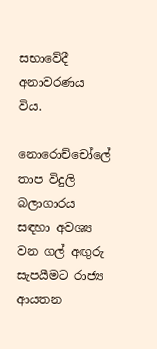සභාවේදී අනාවරණය විය.

නොරොච්චෝලේ තාප විදුලි බලාගාරය සඳහා අවශ්‍ය වන ගල් අඟුරු සැපයීමට රාජ්‍ය ආයතන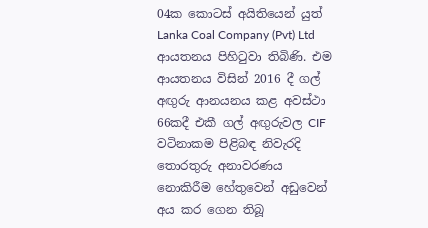04ක කොටස් අයිතියෙන් යුත් Lanka Coal Company (Pvt) Ltd ආයතනය පිහිටුවා තිබිණි. එම ආයතනය විසින් 2016 දී ගල් අඟුරු ආනයනය කළ අවස්ථා 66කදී එකී ගල් අඟුරුවල CIF වටිනාකම පිළිබඳ නිවැරදි තොරතුරු අනාවරණය නොකිරීම හේතුවෙන් අඩුවෙන් අය කර ගෙන තිබූ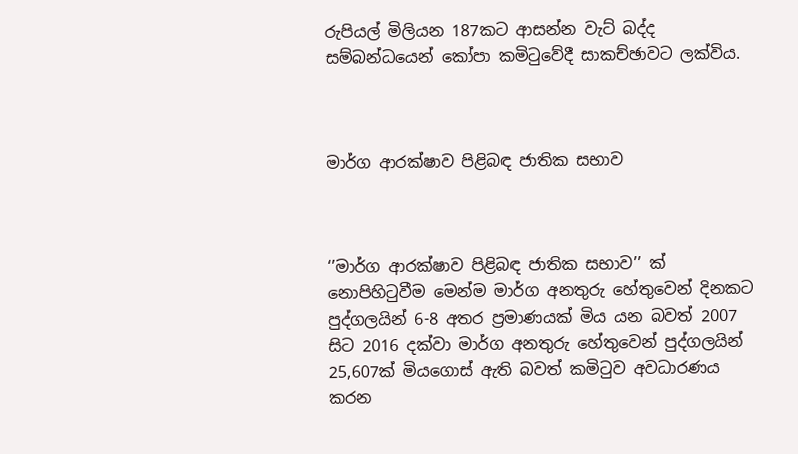රුපියල් මිලියන 187කට ආසන්න වැට් බද්ද සම්බන්ධයෙන් කෝපා කමිටුවේදී සාකච්ඡාවට ලක්විය.



මාර්ග ආරක්ෂාව පිළිබඳ ජාතික සභාව



‘’මාර්ග ආරක්ෂාව පිළිබඳ ජාතික සභාව’’ ක් නොපිහිටුවීම මෙන්ම මාර්ග අනතුරු හේතුවෙන් දිනකට පුද්ගලයින් 6-8 අතර ප්‍රමාණයක් මිය යන බවත් 2007 සිට 2016 දක්වා මාර්ග අනතුරු හේතුවෙන් පුද්ගලයින් 25,607ක් මියගොස් ඇති බවත් කමිටුව අවධාරණය කරන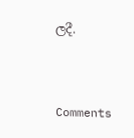ලදී.



Comments